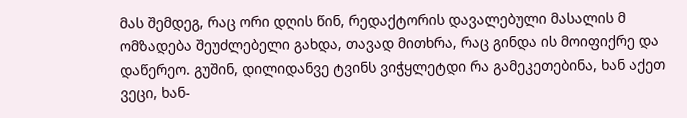მას შემდეგ, რაც ორი დღის წინ, რედაქტორის დავალებული მასალის მ
ომზადება შეუძლებელი გახდა, თავად მითხრა, რაც გინდა ის მოიფიქრე და დაწერეო. გუშინ, დილიდანვე ტვინს ვიჭყლეტდი რა გამეკეთებინა, ხან აქეთ ვეცი, ხან-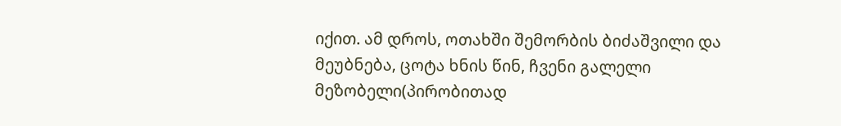იქით. ამ დროს, ოთახში შემორბის ბიძაშვილი და მეუბნება, ცოტა ხნის წინ, ჩვენი გალელი მეზობელი(პირობითად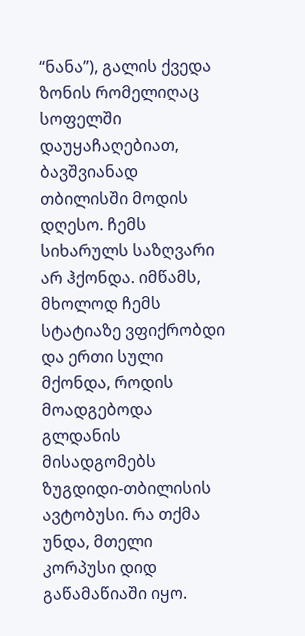“ნანა”), გალის ქვედა ზონის რომელიღაც სოფელში დაუყაჩაღებიათ, ბავშვიანად თბილისში მოდის დღესო. ჩემს სიხარულს საზღვარი არ ჰქონდა. იმწამს, მხოლოდ ჩემს სტატიაზე ვფიქრობდი და ერთი სული მქონდა, როდის მოადგებოდა გლდანის მისადგომებს ზუგდიდი-თბილისის ავტობუსი. რა თქმა უნდა, მთელი კორპუსი დიდ გაწამაწიაში იყო.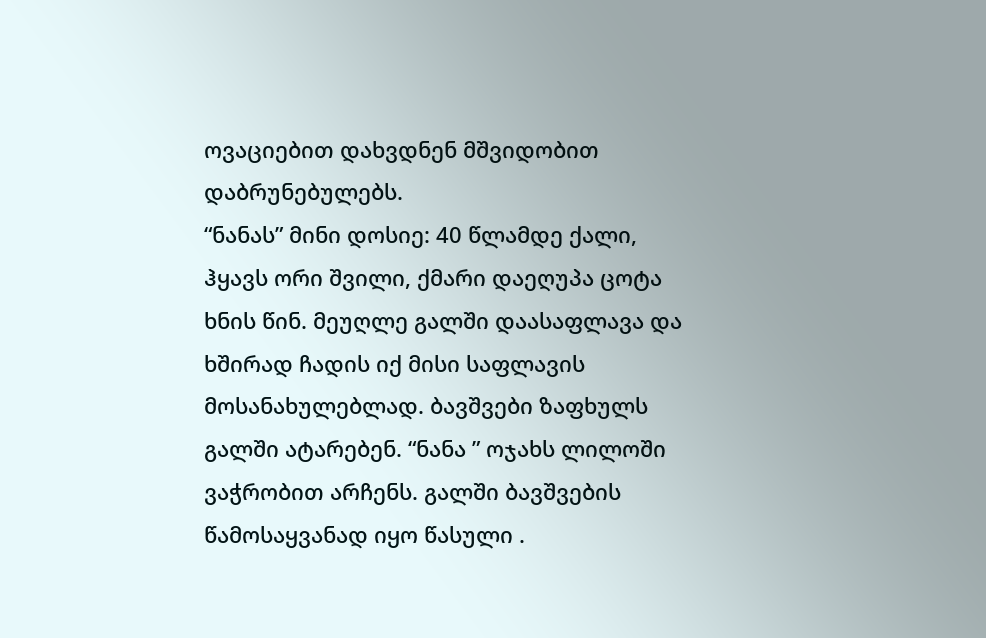ოვაციებით დახვდნენ მშვიდობით დაბრუნებულებს.
“ნანას” მინი დოსიე: 40 წლამდე ქალი, ჰყავს ორი შვილი, ქმარი დაეღუპა ცოტა ხნის წინ. მეუღლე გალში დაასაფლავა და ხშირად ჩადის იქ მისი საფლავის მოსანახულებლად. ბავშვები ზაფხულს გალში ატარებენ. “ნანა ” ოჯახს ლილოში ვაჭრობით არჩენს. გალში ბავშვების წამოსაყვანად იყო წასული .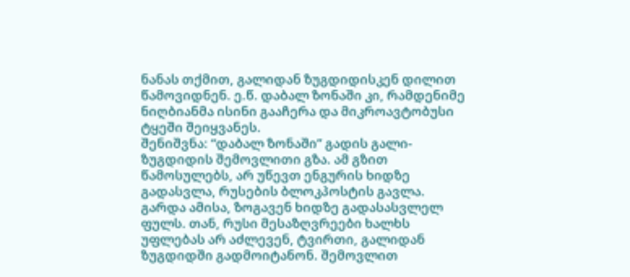ნანას თქმით, გალიდან ზუგდიდისკენ დილით წამოვიდნენ. ე.წ. დაბალ ზონაში კი, რამდენიმე ნიღბიანმა ისინი გააჩერა და მიკროავტობუსი ტყეში შეიყვანეს.
შენიშვნა: “დაბალ ზონაში” გადის გალი-ზუგდიდის შემოვლითი გზა. ამ გზით წამოსულებს, არ უწევთ ენგურის ხიდზე გადასვლა, რუსების ბლოკპოსტის გავლა. გარდა ამისა, ზოგავენ ხიდზე გადასასვლელ ფულს. თან, რუსი მესაზღვრეები ხალხს უფლებას არ აძლევენ, ტვირთი, გალიდან ზუგდიდში გადმოიტანონ. შემოვლით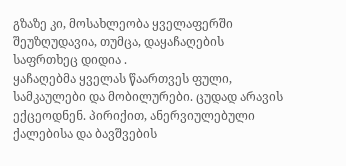გზაზე კი, მოსახლეობა ყველაფერში შეუზღუდავია, თუმცა, დაყაჩაღების საფრთხეც დიდია .
ყაჩაღებმა ყველას წაართვეს ფული, სამკაულები და მობილურები. ცუდად არავის ექცეოდნენ. პირიქით, ანერვიულებული ქალებისა და ბავშვების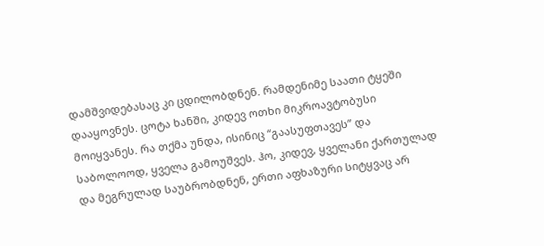დამშვიდებასაც კი ცდილობდნენ. რამდენიმე საათი ტყეში დააყოვნეს. ცოტა ხანში, კიდევ ოთხი მიკროავტობუსი მოიყვანეს. რა თქმა უნდა, ისინიც “გაასუფთავეს” და საბოლოოდ, ყველა გამოუშვეს. ჰო, კიდევ, ყველანი ქართულად და მეგრულად საუბრობდნენ, ერთი აფხაზური სიტყვაც არ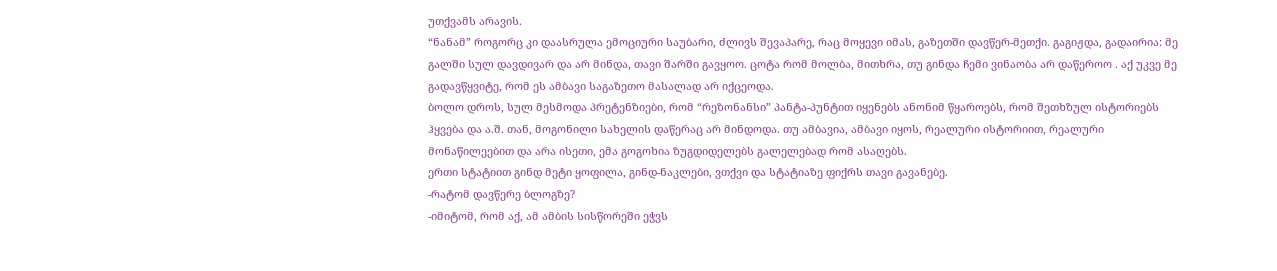უთქვამს არავის.
“ნანამ” როგორც კი დაასრულა ემოციური საუბარი, ძლივს შევაპარე, რაც მოყევი იმას, გაზეთში დავწერ-მეთქი. გაგიჟდა, გადაირია: მე გალში სულ დავდივარ და არ მინდა, თავი შარში გავყოო. ცოტა რომ მოლბა, მითხრა, თუ გინდა ჩემი ვინაობა არ დაწეროო . აქ უკვე მე გადავწყვიტე, რომ ეს ამბავი საგაზეთო მასალად არ იქცეოდა.
ბოლო დროს, სულ მესმოდა პრეტენზიები, რომ “რეზონანსი” პანტა-პუნტით იყენებს ანონიმ წყაროებს, რომ შეთხზულ ისტორიებს ჰყვება და ა.შ. თან, მოგონილი სახელის დაწერაც არ მინდოდა. თუ ამბავია, ამბავი იყოს, რეალური ისტორიით, რეალური მონაწილეებით და არა ისეთი, ემა გოგოხია ზუგდიდელებს გალელებად რომ ასაღებს.
ერთი სტატიით გინდ მეტი ყოფილა, გინდ-ნაკლები, ვთქვი და სტატიაზე ფიქრს თავი გავანებე.
-რატომ დავწერე ბლოგზე?
-იმიტომ, რომ აქ, ამ ამბის სისწორეში ეჭვს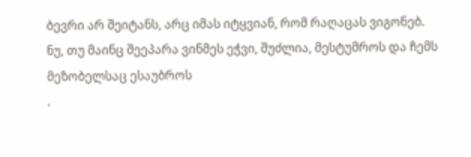ბევრი არ შეიტანს, არც იმას იტყვიან, რომ რაღაცას ვიგონებ. ნუ, თუ მაინც შეეპარა ვინმეს ეჭვი, შუძლია, მესტუმროს და ჩემს მეზობელსაც ესაუბროს
.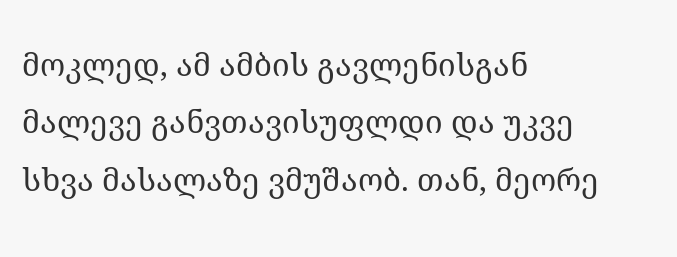მოკლედ, ამ ამბის გავლენისგან მალევე განვთავისუფლდი და უკვე სხვა მასალაზე ვმუშაობ. თან, მეორე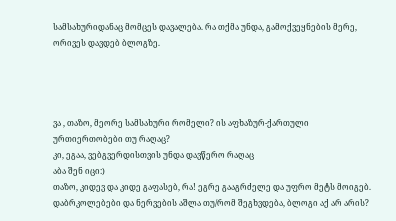სამსახურიდანაც მომცეს დავალება. რა თქმა უნდა, გამოქვეყნების მერე, ორივეს დავდებ ბლოგზე.




ვა , თაზო, მეორე სამსახური რომელი? ის აფხაზურ-ქართული ურთიერთობები თუ რაღაც?
კი, ეგაა, ვებგვერდისთვის უნდა დავწერო რაღაც
აბა შენ იცი:)
თაზო, კიდევ და კიდე გაფასებ, რა! ეგრე გააგრძელე და უფრო მეტს მოიგებ. დაბრკოლებები და ნერვების აშლა თუ/რომ შეგხვდება, ბლოგი აქ არ არის?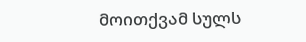მოითქვამ სულს